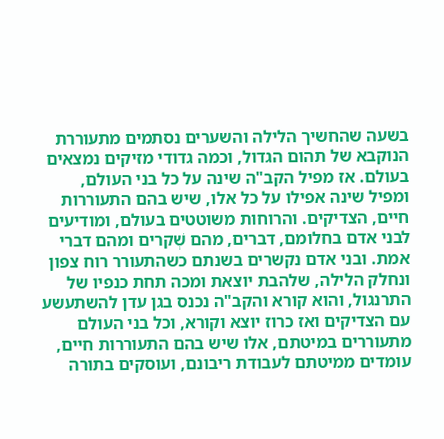בשעה שהחשיך הלילה והשערים נסתמים מתעוררת הנוקבא של תהום הגדול, וכמה גדודי מזיקים נמצאים בעולם. אז מפיל הקב"ה שינה על כל בני העולם, ומפיל שינה אפילו על כל אלו, שיש בהם התעוררות חיים, הצדיקים. והרוחות משוטטים בעולם, ומודיעים לבני אדם בחלומם, דברים, מהם שְׁקרים ומהם דברי אמת. ובני אדם נקשרים בשנתם כשהתעורר רוח צפון ונחלק הלילה, שלהבת יוצאת ומכה תחת כנפיו של התרנגול, והוא קורא והקב"ה נכנס בגן עדן להשתעשע עם הצדיקים ואז כרוז יוצא וקורא, וכל בני העולם מתעוררים במיטתם, אלו שיש בהם התעוררות חיים, עומדים ממיטתם לעבודת ריבונם, ועוסקים בתורה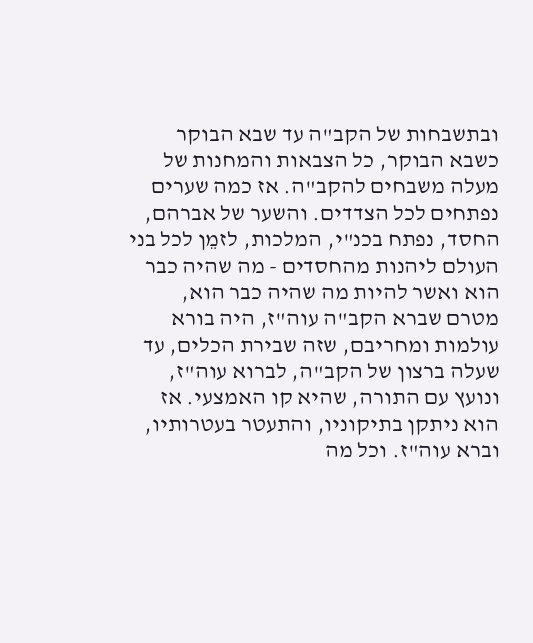ובתשבחות של הקב"ה עד שבא הבוקר כשבא הבוקר, כל הצבאות והמחנות של מעלה משבחים להקב"ה. אז כמה שערים נפתחים לכל הצדדים. והשער של אברהם, החסד, נפתח בכנ"י, המלכות, לזמֵן לכל בני העולם ליהנות מהחסדים - מה שהיה כבר הוא ואשר להיות מה שהיה כבר הוא, מטרם שברא הקב"ה עוה"ז, היה בורא עולמות ומחריבם, שזה שבירת הכלים, עד שעלה ברצון של הקב"ה, לברוא עוה"ז, ונועץ עם התורה, שהיא קו האמצעי. אז הוא ניתקן בתיקוניו, והתעטר בעטרותיו, וברא עוה"ז. וכל מה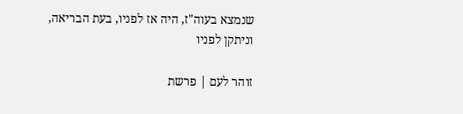שנמצא בעוה"ז, היה אז לפניו, בעת הבריאה, וניתקן לפניו

זוהר לעם | פרשת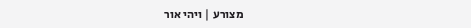מצורע | ויהי אור